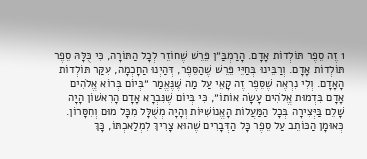1 זֶה סֵפֶר תּוֹלְדוֹת אָדָם. הָרַמְבַּ״ן פֵּרֵשׁ שֶׁחוֹזֵר לְכָל הַתּוֹרָה, כִּי כֻּלָּהּ סֵפֶר תּוֹלְדוֹת אָדָם. וְרַבֵּינוּ בְּחַיֵּי פֵּרֵשׁ שֶׁהַסֵּפֶר, דְּהַיְנוּ הַחָכְמָה, עִקַּר תּוֹלְדוֹת הָאָדָם. וְלִי נִרְאֶה שֶׁסֵּפֶר זֶה קָאֵי עַל מַה שֶּׁנֶּאֱמַר ״בְּיוֹם בְּרוֹא אֱלֹהִים אָדָם בִּדְמוּת אֱלֹהִים עָשָׂה אוֹתוֹ״, כִּי בְּיוֹם שֶׁנִּבְרָא אָדָם הָרִאשׁוֹן הָיָה שָׁלֵם בַּיְּצִירָה בְּכָל הַמַּעֲלוֹת הָאֱנוֹשִׁיּוֹת וְהָיָה מְשֻׁלָּל מִכָּל מוּם וְחִסָּרוֹן. כְּאוּמָן הַכּוֹתֵב עַל סֵפֶר כָּל הַדְּבָרִים שֶׁהוּא צָרִיךְ לִמְלַאכְתּוֹ, כָּךְ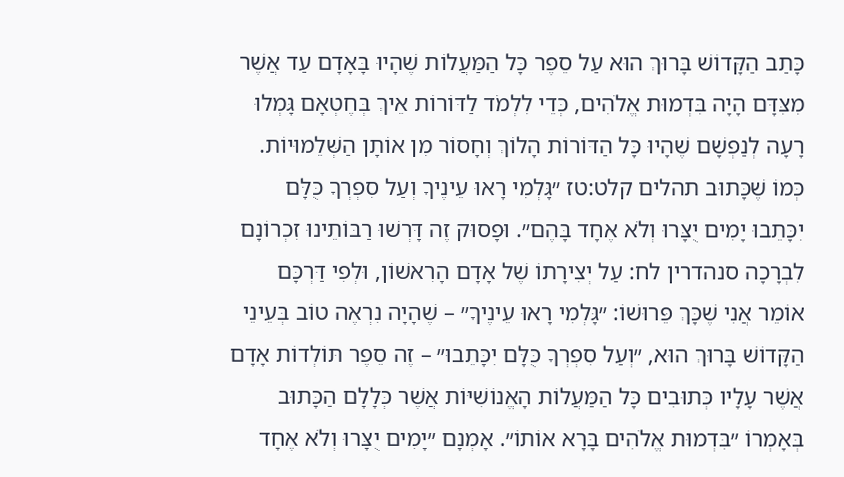כָּתַב הַקָּדוֹשׁ בָּרוּךְ הוּא עַל סֵפֶר כָּל הַמַּעֲלוֹת שֶׁהָיוּ בָּאָדָם עַד אֲשֶׁר מִצִּדָּם הָיָה בִּדְמוּת אֱלֹהִים, כְּדֵי לִלְמֹד לַדּוֹרוֹת אֵיךְ בְּחֶטְאָם גָּמְלוּ רָעָה לְנַפְשָׁם שֶׁהָיוּ כָּל הַדּוֹרוֹת הָלוֹךְ וְחָסוֹר מִן אוֹתָן הַשְּׁלֵמוּיוֹת. כְּמוֹ שֶׁכָּתוּב תהלים קלט:טז ״גָּלְמִי רָאוּ עֵינֶיךָ וְעַל סִפְרְךָ כֻּלָּם יִכָּתֵבוּ יָמִים יֻצָּרוּ וְלֹא אֶחָד בָּהֶם״. וּפָסוּק זֶה דָּרְשׁוּ רַבּוֹתֵינוּ זִכְרוֹנָם לִבְרָכָה סנהדרין לח: עַל יְצִירָתוֹ שֶׁל אָדָם הָרִאשׁוֹן, וּלְפִי דַּרְכָּם אוֹמֵר אֲנִי שֶׁכָּךְ פֵּרוּשׁוֹ: ״גָּלְמִי רָאוּ עֵינֶיךָ״ – שֶׁהָיָה נִרְאֶה טוֹב בְּעֵינֵי הַקָּדוֹשׁ בָּרוּךְ הוּא, ״וְעַל סִפְרְךָ כֻּלָּם יִכָּתֵבוּ״ – זֶה סֵפֶר תּוֹלְדוֹת אָדָם אֲשֶׁר עָלָיו כְּתוּבִים כָּל הַמַּעֲלוֹת הָאֱנוֹשִׁיּוֹת אֲשֶׁר כְּלָלָם הַכָּתוּב בְּאָמְרוֹ ״בִּדְמוּת אֱלֹהִים בָּרָא אוֹתוֹ״. אָמְנָם ״יָמִים יֻצָּרוּ וְלֹא אֶחָד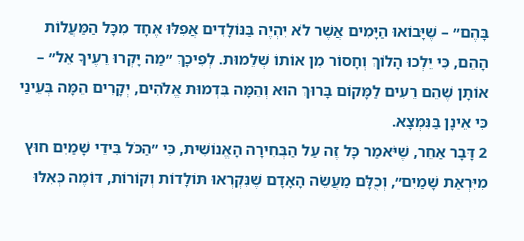בָּהֶם״ – שֶׁיָּבוֹאוּ הַיָּמִים אֲשֶׁר לֹא יִהְיֶה בַּנּוֹלָדִים אֲפִלּוּ אֶחָד מִכָּל הַמַּעֲלוֹת הָהֵם, כִּי יֵלְכוּ הָלוֹךְ וְחָסוֹר מִן אוֹתוֹ שְׁלֵמוּת. לְפִיכָךְ ״מַה יָּקְרוּ רֵעֶיךָ אֵל״ – אוֹתָן שֶׁהֵם רֵעִים לַמָּקוֹם בָּרוּךְ הוּא וְהֵמָּה בִּדְמוּת אֱלֹהִים, יְקָרִים הֵמָּה בְּעֵינַי כִּי אֵינָן בַּנִּמְצָא.
2 דָּבָר אַחֵר, שֶׁיֹּאמַר כָּל זֶה עַל הַבְּחִירָה הָאֱנוֹשִׁית, כִּי ״הַכֹּל בִּידֵי שָׁמַיִם חוּץ מִיִּרְאַת שָׁמַיִם״, וְכֻלָּם מַעֲשֵׂה הָאָדָם שֶׁנִּקְרְאוּ תּוֹלָדוֹת וְקוֹרוֹת, דּוֹמֶה כְּאִלּוּ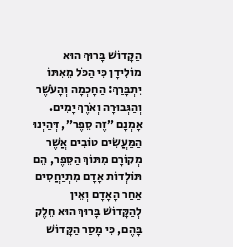הַקָּדוֹשׁ בָּרוּךְ הוּא מוֹלִידָן כִּי הַכֹּל מֵאִתּוֹ יִתְבָּרַךְ: הַחָכְמָה וְהָעֹשֶׁר וְהַגְּבוּרָה וְאֹרֶךְ יָמִים. אָמְנָם ״זֶה סֵפֶר״, דְּהַיְנוּ הַמַּעֲשִׂים טוֹבִים אֲשֶׁר מְקוֹרָם מִתּוֹךְ הַסֵּפֶר, הֵם תּוֹלְדוֹת אָדָם מִתְיַחֲסִים אַחַר הָאָדָם וְאֵין לְהַקָּדוֹשׁ בָּרוּךְ הוּא חֵלֶק בָּהֶם, כִּי מָסַר הַקָּדוֹשׁ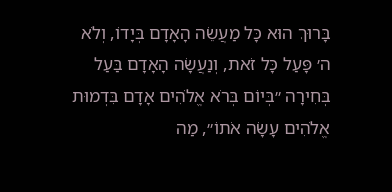בָּרוּךְ הוּא כָּל מַעֲשֵׂה הָאָדָם בְּיָדוֹ, וְלֹא ה׳ פָּעַל כָּל זֹאת, וְנַעֲשָׂה הָאָדָם בַּעַל בְּחִירָה ״בְּיוֹם בְּרֹא אֱלֹהִים אָדָם בִּדְמוּת אֱלֹהִים עָשָׂה אֹתוֹ״, מַה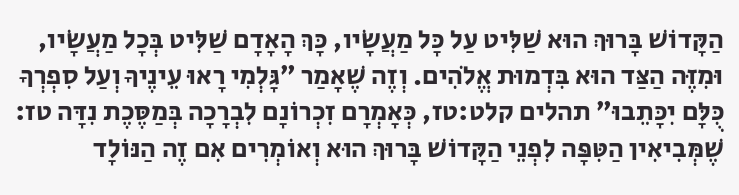הַקָּדוֹשׁ בָּרוּךְ הוּא שַׁלִּיט עַל כָּל מַעֲשָׂיו, כָּךְ הָאָדָם שַׁלִּיט בְּכָל מַעֲשָׂיו, וּמִזֶּה הַצַּד הוּא בִּדְמוּת אֱלֹהִים. וְזֶה שֶׁאָמַר ״גָּלְמִי רָאוּ עֵינֶיךָ וְעַל סִפְרְךָ כֻּלָּם יִכָּתֵבוּ״ תהלים קלט:טז, כְּאָמְרָם זִכְרוֹנָם לִבְרָכָה בְּמַסֶּכֶת נִדָּה טז: שֶׁמְּבִיאִין הַטִּפָּה לִפְנֵי הַקָּדוֹשׁ בָּרוּךְ הוּא וְאוֹמְרִים אִם זֶה הַנּוֹלָד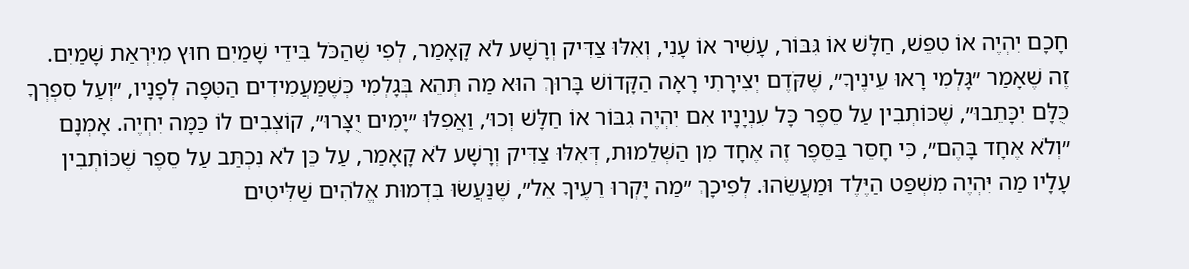חָכָם יִהְיֶה אוֹ טִפֵּשׁ, חַלָּשׁ אוֹ גִּבּוֹר, עָשִׁיר אוֹ עָנִי, וְאִלּוּ צַדִּיק וְרָשָׁע לֹא קָאָמַר, לְפִי שֶׁהַכֹּל בִּידֵי שָׁמַיִם חוּץ מִיִּרְאַת שָׁמַיִם. זֶה שֶׁאָמַר ״גָּלְמִי רָאוּ עֵינֶיךָ״, שֶׁקֹּדֶם יְצִירָתִי רָאָה הַקָּדוֹשׁ בָּרוּךְ הוּא מַה תְּהֵא בְּגָלְמִי כְּשֶׁמַּעֲמִידִים הַטִּפָּה לְפָנָיו, ״וְעַל סִפְרְךָ כֻּלָּם יִכָּתֵבוּ״, שֶׁכּוֹתְבִין עַל סֵפֶר כָּל עִנְיָנָיו אִם יִהְיֶה גִבּוֹר אוֹ חַלָּשׁ וְכוּ׳, וַאֲפִלּוּ ״יָמִים יֻצָּרוּ״, קוֹצְבִים לוֹ כַּמָּה יִחְיֶה. אָמְנָם ״וְלֹא אֶחָד בָּהֶם״, כִּי חָסֵר בַּסֵּפֶר זֶה אֶחָד מִן הַשְּׁלֵמוּת, דְּאִלּוּ צַדִּיק וְרָשָׁע לֹא קָאָמַר, עַל כֵּן לֹא נִכְתַּב עַל סֵפֶר שֶׁכּוֹתְבִין עָלָיו מַה יִּהְיֶה מִשְׁפַּט הַיֶּלֶד וּמַעֲשֵׂהוּ. לְפִיכָךְ ״מַה יָּקְרוּ רֵעֶיךָ אֵל״, שֶׁנַּעֲשׂוּ בִּדְמוּת אֱלֹהִים שַׁלִּיטִים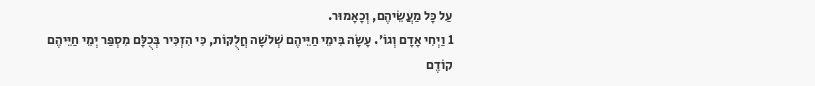עַל כָּל מַעֲשֵׂיהֶם, וְכָאָמוּר.
1 וַיְחִי אָדָם וְגוֹ׳. עָשָׂה בִּימֵי חַיֵּיהֶם שְׁלֹשָׁה חֲלֻקּוֹת, כִּי הִזְכִּיר בְּכֻלָּם מִסְפַּר יְמֵי חַיֵּיהֶם קוֹדֶם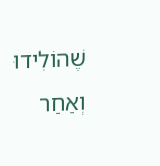שֶׁהוֹלִידוּ וְאַחַר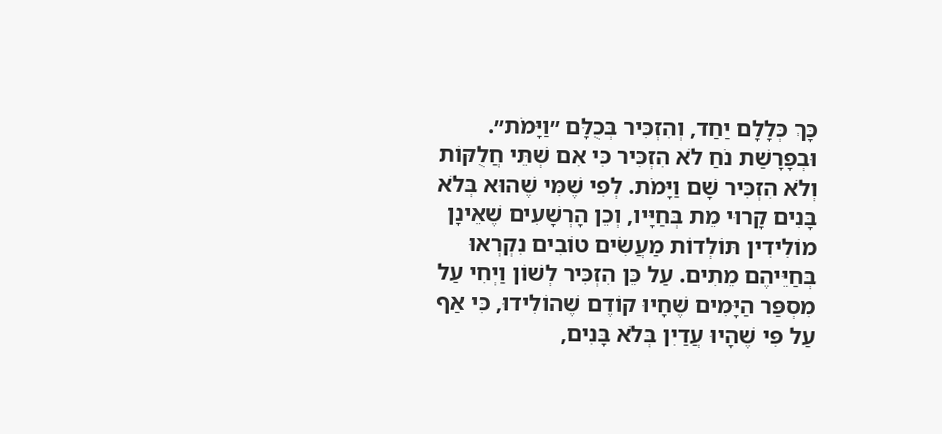כָּךְ כְּלָלָם יַחַד, וְהִזְכִּיר בְּכֻלָּם ״וַיָּמֹת״. וּבְפָרָשַׁת נֹחַ לֹא הִזְכִּיר כִּי אִם שְׁתֵּי חֲלֻקּוֹת וְלֹא הִזְכִּיר שָׁם וַיָּמֹת. לְפִי שֶׁמִּי שֶׁהוּא בְּלֹא בָּנִים קָרוּי מֵת בְּחַיָּיו, וְכֵן הָרְשָׁעִים שֶׁאֵינָן מוֹלִידִין תּוֹלְדוֹת מַעֲשִׂים טוֹבִים נִקְרְאוּ בְּחַיֵּיהֶם מֵתִים. עַל כֵּן הִזְכִּיר לְשׁוֹן וַיְחִי עַל מִסְפַּר הַיָּמִים שֶׁחָיוּ קוֹדֶם שֶׁהוֹלִידוּ, כִּי אַף עַל פִּי שֶׁהָיוּ עֲדַיִן בְּלֹא בָּנִים,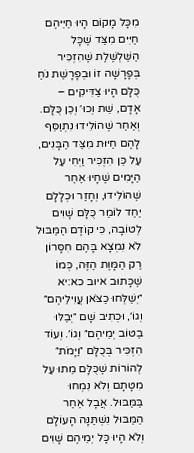מִכָּל מָקוֹם הָיוּ חַיֵּיהֶם חַיִּים מִצַּד שֶׁכָּל הַשַּׁלְשֶׁלֶת שֶׁהִזְכִּיר בְּפָרָשָׁה זוֹ וּבְפָרָשַׁת נֹחַ כֻּלָּם הָיוּ צַדִּיקִים – אָדָם, שֵׁת וְכוּ׳ וְכֵן כֻּלָּם. וְאַחַר שֶׁהוֹלִידוּ נִתְוַסֵּף לָהֶם חַיּוּת מִצַּד הַבָּנִים, עַל כֵּן הִזְכִּיר וַיְחִי עַל הַיָּמִים שֶׁחָיוּ אַחַר שֶׁהוֹלִידוּ, וְחָזַר וּכְלָלָם יַחַד לוֹמַר כֻּלָּם שָׁוִים לְטוֹבָה, כִּי קוֹדֶם הַמַּבּוּל לֹא נִמְצָא בָּהֶם חִסָּרוֹן רַק הַמָּוֶת הַזֶּה, כְּמוֹ שֶׁכָּתוּב איוב כא:יא ״יְשַׁלְּחוּ כַצֹּאן עֲוִילֵיהֶם״ וְגוֹ׳, וּכְתִיב שָׁם ״יְבַלּוּ בַטּוֹב יְמֵיהֶם״ וְגוֹ׳. וְעוֹד הִזְכִּיר בְּכֻלָּם ״וַיָּמֹת״ לְהוֹרוֹת שֶׁכֻּלָּם מֵתוּ עַל מִטָּתָם וְלֹא נִמְחוּ בַּמַּבּוּל. אֲבָל אַחַר הַמַּבּוּל נִשְׁתַּנָּה הָעוֹלָם וְלֹא הָיוּ כָּל יְמֵיהֶם שָׁוִים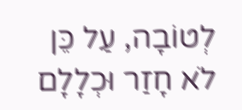לְטוֹבָה, עַל כֵּן לֹא חָזַר וּכְלָלָם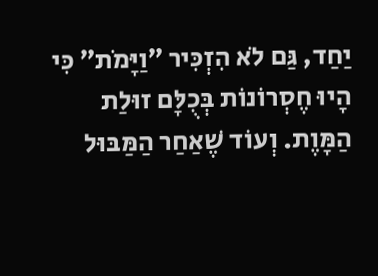יַחַד, גַּם לֹא הִזְכִּיר ״וַיָּמֹת״ כִּי הָיוּ חֶסְרוֹנוֹת בְּכֻלָּם זוּלַת הַמָּוֶת. וְעוֹד שֶׁאַחַר הַמַּבּוּל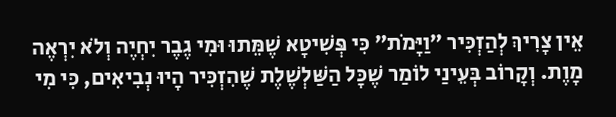אֵין צָרִיךְ לְהַזְכִּיר ״וַיָּמֹת״ כִּי פְּשִׁיטָא שֶׁמֵּתוּ וּמִי גֶבֶר יִחְיֶה וְלֹא יִרְאֶה מָוֶת. וְקָרוֹב בְּעֵינַי לוֹמַר שֶׁכָּל הַשַּׁלְשֶׁלֶת שֶׁהִזְכִּיר הָיוּ נְבִיאִים, כִּי מִי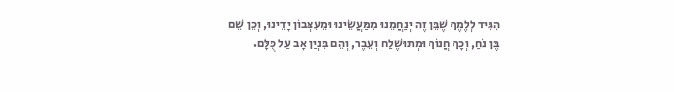הִגִּיד לְלֶמֶךְ שֶׁבֵּן זֶה יְנַחֲמֵנוּ מִמַּעֲשֵׂינוּ וּמֵעִצְּבוֹן יָדֵינוּ, וְכֵן שֵׁם בֶּן נֹחַ, וְכָךְ חֲנוֹךְ וּמְתוּשֶׁלַח וְעֵבֶר, וְהֵם בִּנְיַן אָב עַל כֻּלָּם.